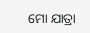ମୋ ଯାତ୍ରା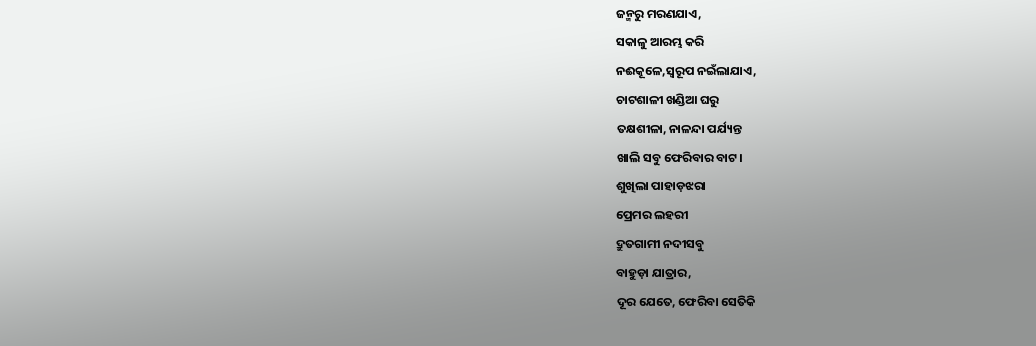ଜନ୍ମରୁ ମରଣଯାଏ,
ସକାଳୁ ଆରମ୍ଭ କରି
ନଈକୂଳେ,ସ୍ବରୂପ ନଇଁଲାଯାଏ,
ଚାଟଶାଳୀ ଖଣ୍ଡିଆ ଘରୁ
ତକ୍ଷଶୀଳା, ନାଳନ୍ଦା ପର୍ଯ୍ୟନ୍ତ
ଖାଲି ସବୁ ଫେରିବାର ବାଟ।
ଶୁଖିଲା ପାହାଡ଼ଝରା
ପ୍ରେମର ଲହରୀ
ଦ୍ରୁତଗାମୀ ନଦୀସବୁ
ବାହୁଡ଼ା ଯାତ୍ରାର,
ଦୂର ଯେତେ, ଫେରିବା ସେତିକି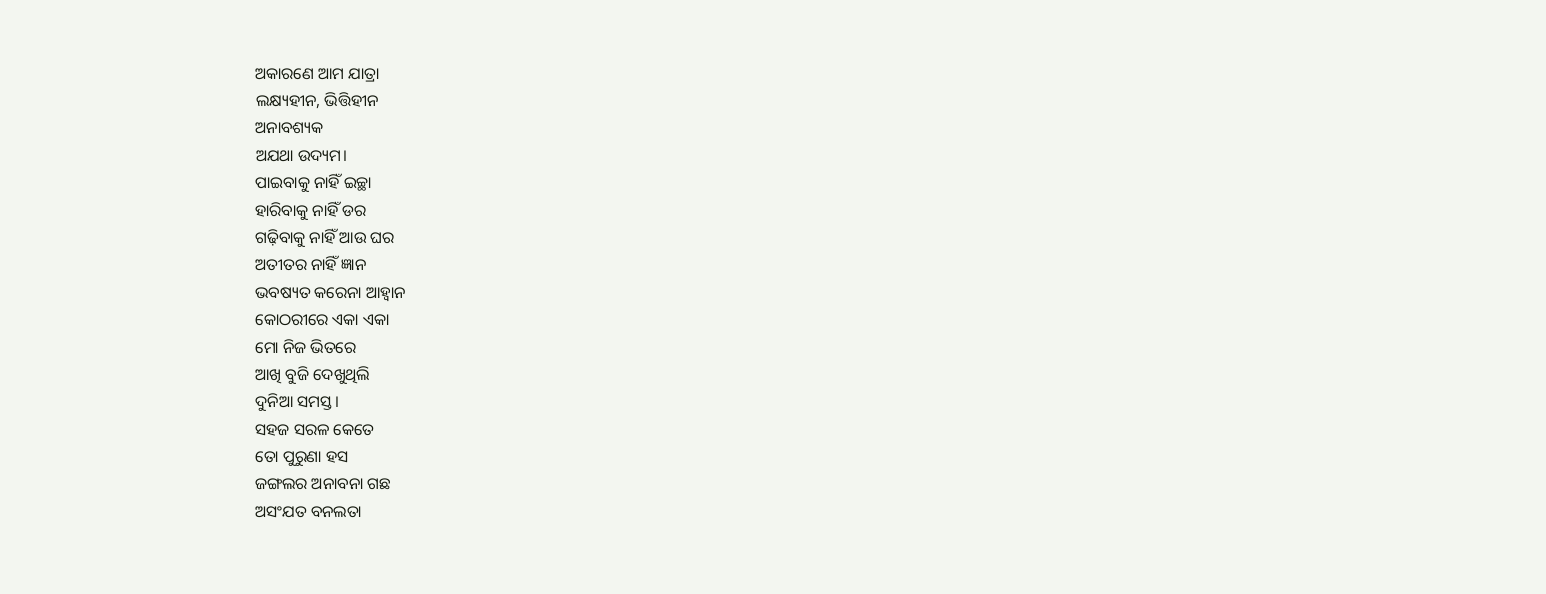ଅକାରଣେ ଆମ ଯାତ୍ରା
ଲକ୍ଷ୍ୟହୀନ, ଭିତ୍ତିହୀନ
ଅନାବଶ୍ୟକ
ଅଯଥା ଉଦ୍ୟମ।
ପାଇବାକୁ ନାହିଁ ଇଚ୍ଛା
ହାରିବାକୁ ନାହିଁ ଡର
ଗଢ଼ିବାକୁ ନାହିଁ ଆଉ ଘର
ଅତୀତର ନାହିଁ ଜ୍ଞାନ
ଭବଷ୍ୟତ କରେନା ଆହ୍ବାନ
କୋଠରୀରେ ଏକା ଏକା
ମୋ ନିଜ ଭିତରେ
ଆଖି ବୁଜି ଦେଖୁଥିଲି
ଦୁନିଆ ସମସ୍ତ।
ସହଜ ସରଳ କେତେ
ତୋ ପୁରୁଣା ହସ
ଜଙ୍ଗଲର ଅନାବନା ଗଛ
ଅସଂଯତ ବନଲତା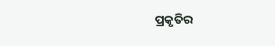ପ୍ରକୃତିର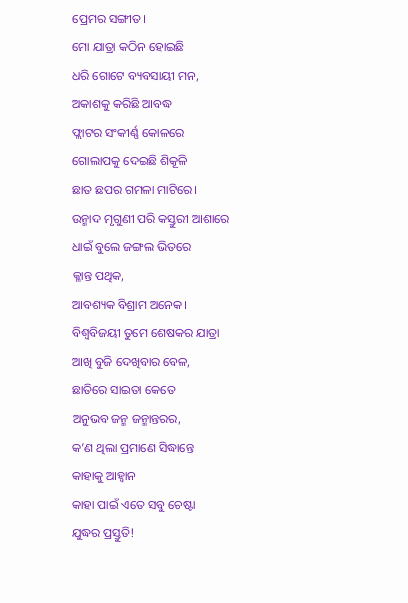ପ୍ରେମର ସଙ୍ଗୀତ।
ମୋ ଯାତ୍ରା କଠିନ ହୋଇଛି
ଧରି ଗୋଟେ ବ୍ୟବସାୟୀ ମନ,
ଅକାଶକୁ କରିଛି ଆବଦ୍ଧ
ଫ୍ଲାଟର ସଂକୀର୍ଣ୍ଣ କୋଳରେ
ଗୋଲାପକୁ ଦେଇଛି ଶିକୂଳି
ଛାତ ଛପର ଗମଳା ମାଟିରେ।
ଉନ୍ମାଦ ମୃଗୁଣୀ ପରି କସ୍ତୁରୀ ଆଶାରେ
ଧାଇଁ ବୁଲେ ଜଙ୍ଗଲ ଭିତରେ
କ୍ଳାନ୍ତ ପଥିକ,
ଆବଶ୍ୟକ ବିଶ୍ରାମ ଅନେକ।
ବିଶ୍ବବିଜୟୀ ତୁମେ ଶେଷକର ଯାତ୍ରା
ଆଖି ବୁଜି ଦେଖିବାର ବେଳ,
ଛାତିରେ ସାଇତା କେତେ
ଅନୁଭବ ଜନ୍ମ ଜନ୍ମାନ୍ତରର,
କ’ଣ ଥିଲା ପ୍ରମାଣେ ସିଦ୍ଧାନ୍ତେ
କାହାକୁ ଆହ୍ବାନ
କାହା ପାଇଁ ଏତେ ସବୁ ଚେଷ୍ଟା
ଯୁଦ୍ଧର ପ୍ରସ୍ତୁତି!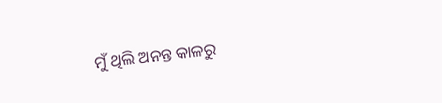ମୁଁ ଥିଲି ଅନନ୍ତ କାଳରୁ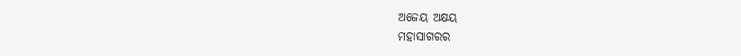ଅଜେୟ ଅକ୍ଷୟ
ମହାସାଗରର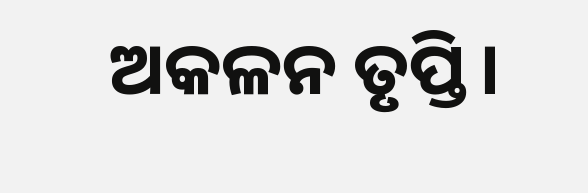ଅକଳନ ତୃପ୍ତି।